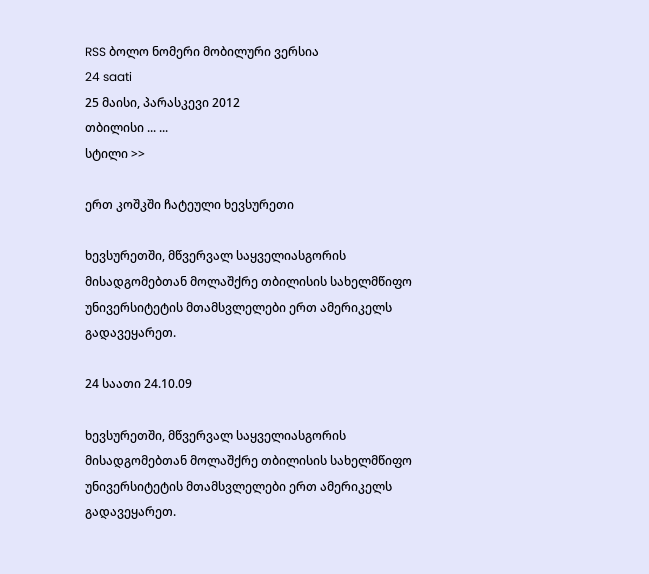RSS ბოლო ნომერი მობილური ვერსია
24 saati
25 მაისი, პარასკევი 2012
თბილისი ... ...
სტილი >>

ერთ კოშკში ჩატეული ხევსურეთი

ხევსურეთში, მწვერვალ საყველიასგორის მისადგომებთან მოლაშქრე თბილისის სახელმწიფო უნივერსიტეტის მთამსვლელები ერთ ამერიკელს გადავეყარეთ.

24 საათი 24.10.09

ხევსურეთში, მწვერვალ საყველიასგორის მისადგომებთან მოლაშქრე თბილისის სახელმწიფო უნივერსიტეტის მთამსვლელები ერთ ამერიკელს გადავეყარეთ.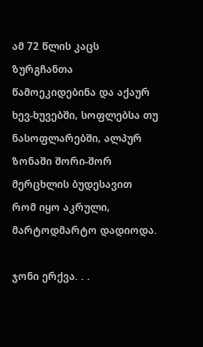ამ 72 წლის კაცს ზურგჩანთა წამოეკიდებინა და აქაურ ხევ-ხუვებში, სოფლებსა თუ ნასოფლარებში, ალპურ ზონაში შორი-შორ მერცხლის ბუდესავით რომ იყო აკრული, მარტოდმარტო დადიოდა.

ჯონი ერქვა. . .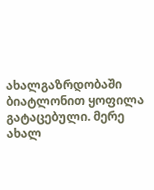ახალგაზრდობაში ბიატლონით ყოფილა გატაცებული. მერე ახალ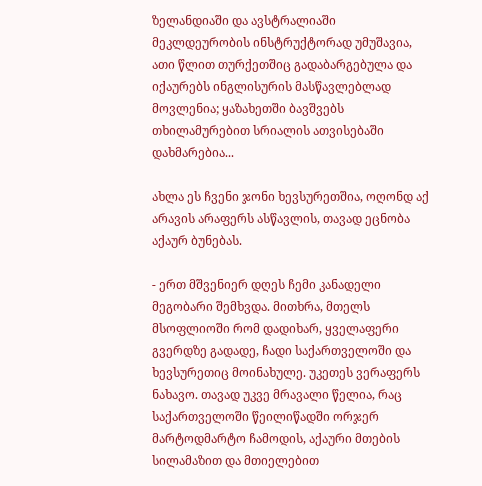ზელანდიაში და ავსტრალიაში მეკლდეურობის ინსტრუქტორად უმუშავია, ათი წლით თურქეთშიც გადაბარგებულა და იქაურებს ინგლისურის მასწავლებლად მოვლენია; ყაზახეთში ბავშვებს თხილამურებით სრიალის ათვისებაში დახმარებია...

ახლა ეს ჩვენი ჯონი ხევსურეთშია, ოღონდ აქ არავის არაფერს ასწავლის, თავად ეცნობა აქაურ ბუნებას.

- ერთ მშვენიერ დღეს ჩემი კანადელი მეგობარი შემხვდა. მითხრა, მთელს მსოფლიოში რომ დადიხარ, ყველაფერი გვერდზე გადადე, ჩადი საქართველოში და ხევსურეთიც მოინახულე. უკეთეს ვერაფერს ნახავო. თავად უკვე მრავალი წელია, რაც საქართველოში წეილიწადში ორჯერ მარტოდმარტო ჩამოდის, აქაური მთების სილამაზით და მთიელებით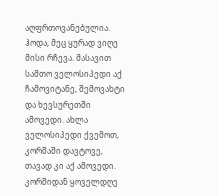აღფრთოვანებულია. ჰოდა, მეც ყურად ვიღე მისი რჩევა. მასავით სამთო ველოსიპედი აქ ჩამოვიტანე, შემოვახტი და ხევსურეთში ამოვედი. ახლა ველოსიპედი ქვემოთ, კორშაში დავტოვე, თავად კი აქ ამოვედი. კორშიდან ყოველდღე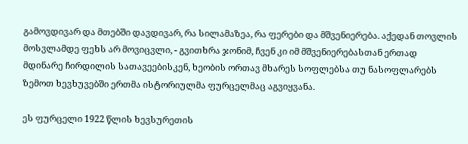გამოვდივარ და მთებში დავდივარ, რა სილამაზეა, რა ფერები და მშვენიერება. აქედან თოვლის მოსვლამდე ფეხს არ მოვიცვლი, - გვითხრა ჯონიმ, ჩვენ კი იმ მშვენიერებასთან ერთად მდინარე ჩირდილის სათავეებისკენ, ხეობის ორთავ მხარეს სოფლებსა თუ ნასოფლარებს ზემოთ ხევხუვებში ერთმა ისტორიულმა ფურცელმაც აგვიყვანა.

ეს ფურცელი 1922 წლის ხევსურეთის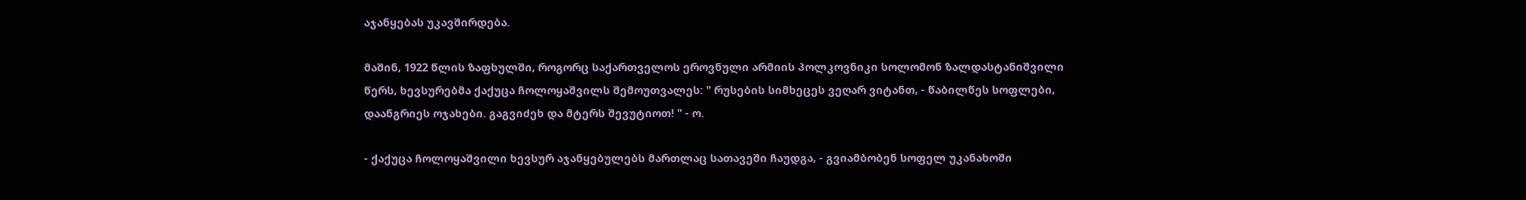აჯანყებას უკავშირდება.

მაშინ, 1922 წლის ზაფხულში, როგორც საქართველოს ეროვნული არმიის პოლკოვნიკი სოლომონ ზალდასტანიშვილი წერს, ხევსურებმა ქაქუცა ჩოლოყაშვილს შემოუთვალეს: " რუსების სიმხეცეს ვეღარ ვიტანთ, - წაბილწეს სოფლები, დაანგრიეს ოჯახები. გაგვიძეხ და მტერს შევუტიოთ! " - ო.

- ქაქუცა ჩოლოყაშვილი ხევსურ აჯანყებულებს მართლაც სათავეში ჩაუდგა, - გვიამბობენ სოფელ უკანახოში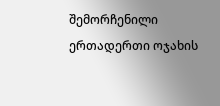შემორჩენილი ერთადერთი ოჯახის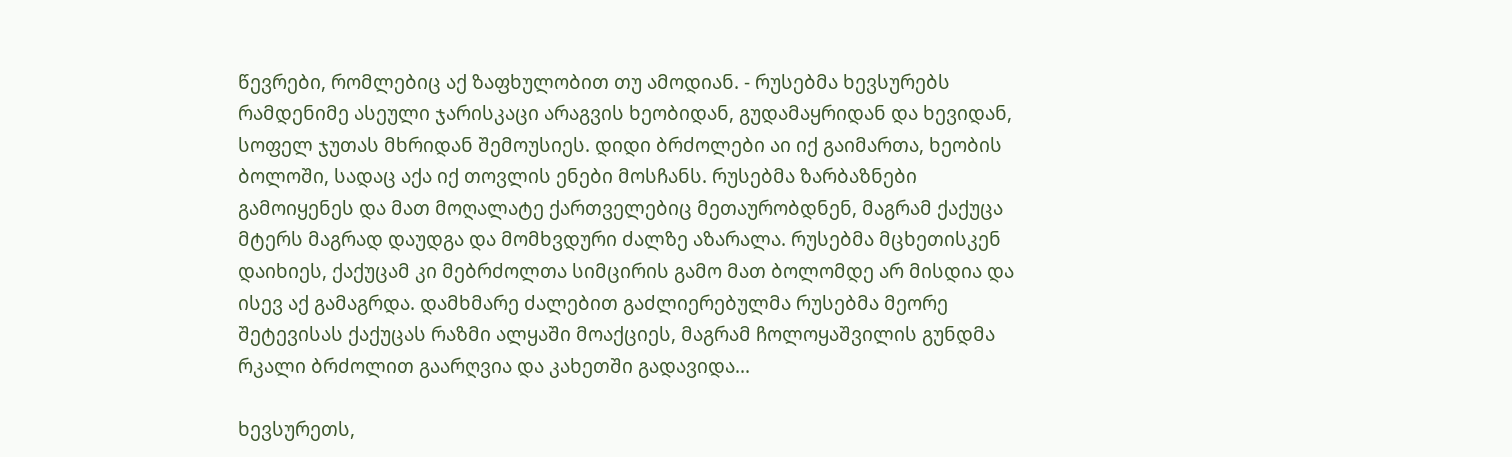წევრები, რომლებიც აქ ზაფხულობით თუ ამოდიან. - რუსებმა ხევსურებს რამდენიმე ასეული ჯარისკაცი არაგვის ხეობიდან, გუდამაყრიდან და ხევიდან, სოფელ ჯუთას მხრიდან შემოუსიეს. დიდი ბრძოლები აი იქ გაიმართა, ხეობის ბოლოში, სადაც აქა იქ თოვლის ენები მოსჩანს. რუსებმა ზარბაზნები გამოიყენეს და მათ მოღალატე ქართველებიც მეთაურობდნენ, მაგრამ ქაქუცა მტერს მაგრად დაუდგა და მომხვდური ძალზე აზარალა. რუსებმა მცხეთისკენ დაიხიეს, ქაქუცამ კი მებრძოლთა სიმცირის გამო მათ ბოლომდე არ მისდია და ისევ აქ გამაგრდა. დამხმარე ძალებით გაძლიერებულმა რუსებმა მეორე შეტევისას ქაქუცას რაზმი ალყაში მოაქციეს, მაგრამ ჩოლოყაშვილის გუნდმა რკალი ბრძოლით გაარღვია და კახეთში გადავიდა...

ხევსურეთს,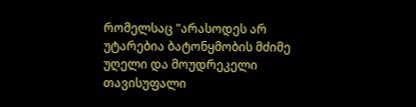რომელსაც "არასოდეს არ უტარებია ბატონყმობის მძიმე უღელი და მოუდრეკელი თავისუფალი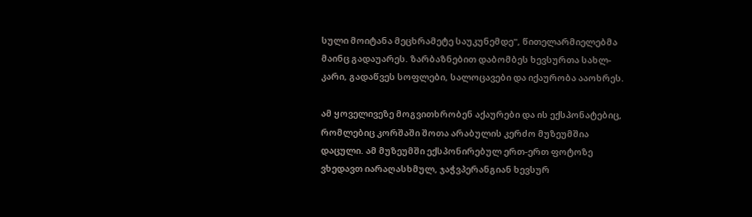სული მოიტანა მეცხრამეტე საუკუნემდე", წითელარმიელებმა მაინც გადაუარეს. ზარბაზნებით დაბომბეს ხევსურთა სახლ-კარი, გადაწვეს სოფლები, სალოცავები და იქაურობა ააოხრეს.

ამ ყოველივეზე მოგვითხრობენ აქაურები და ის ექსპონატებიც, რომლებიც კორშაში შოთა არაბულის კერძო მუზეუმშია დაცული. ამ მუზეუმში ექსპონირებულ ერთ-ერთ ფოტოზე ვხედავთ იარაღასხმულ, ჯაჭვპერანგიან ხევსურ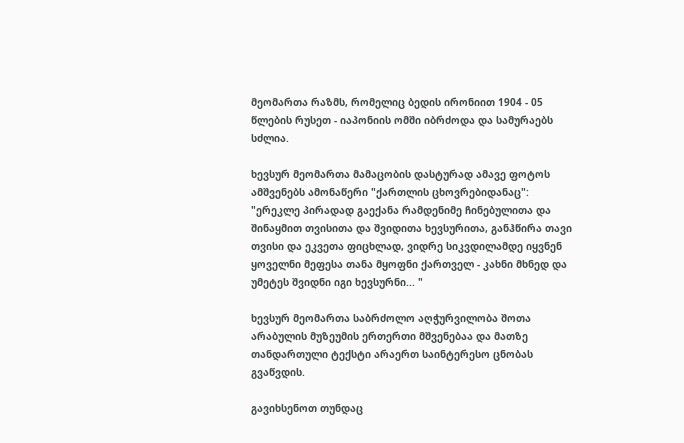მეომართა რაზმს, რომელიც ბედის ირონიით 1904 - 05 წლების რუსეთ - იაპონიის ომში იბრძოდა და სამურაებს სძლია.

ხევსურ მეომართა მამაცობის დასტურად ამავე ფოტოს ამშვენებს ამონაწერი "ქართლის ცხოვრებიდანაც": "ერეკლე პირადად გაექანა რამდენიმე ჩინებულითა და შინაყმით თვისითა და შვიდითა ხევსურითა, განჰწირა თავი თვისი და ეკვეთა ფიცხლად, ვიდრე სიკვდილამდე იყვნენ ყოველნი მეფესა თანა მყოფნი ქართველ - კახნი მხნედ და უმეტეს შვიდნი იგი ხევსურნი... "

ხევსურ მეომართა საბრძოლო აღჭურვილობა შოთა არაბულის მუზეუმის ერთერთი მშვენებაა და მათზე თანდართული ტექსტი არაერთ საინტერესო ცნობას გვაწვდის.

გავიხსენოთ თუნდაც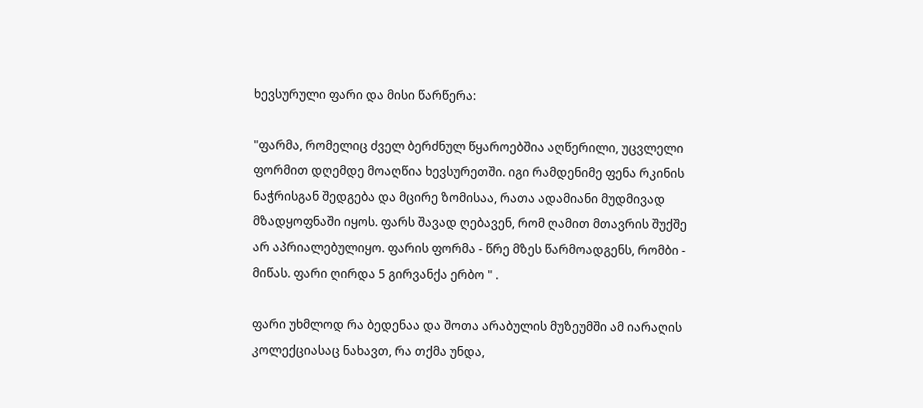ხევსურული ფარი და მისი წარწერა:

"ფარმა, რომელიც ძველ ბერძნულ წყაროებშია აღწერილი, უცვლელი ფორმით დღემდე მოაღწია ხევსურეთში. იგი რამდენიმე ფენა რკინის ნაჭრისგან შედგება და მცირე ზომისაა, რათა ადამიანი მუდმივად მზადყოფნაში იყოს. ფარს შავად ღებავენ, რომ ღამით მთავრის შუქშე არ აპრიალებულიყო. ფარის ფორმა - წრე მზეს წარმოადგენს, რომბი - მიწას. ფარი ღირდა 5 გირვანქა ერბო " .

ფარი უხმლოდ რა ბედენაა და შოთა არაბულის მუზეუმში ამ იარაღის კოლექციასაც ნახავთ, რა თქმა უნდა,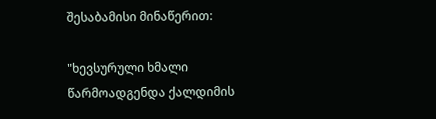შესაბამისი მინაწერით:

"ხევსურული ხმალი წარმოადგენდა ქალდიმის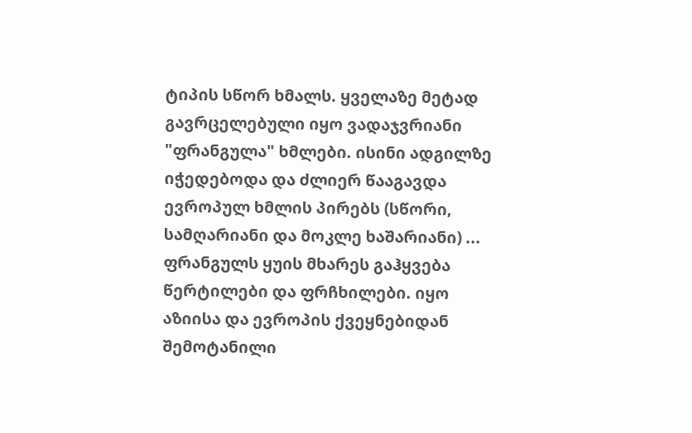ტიპის სწორ ხმალს. ყველაზე მეტად გავრცელებული იყო ვადაჯვრიანი "ფრანგულა" ხმლები. ისინი ადგილზე იჭედებოდა და ძლიერ წააგავდა ევროპულ ხმლის პირებს (სწორი, სამღარიანი და მოკლე ხაშარიანი) ... ფრანგულს ყუის მხარეს გაჰყვება წერტილები და ფრჩხილები. იყო აზიისა და ევროპის ქვეყნებიდან შემოტანილი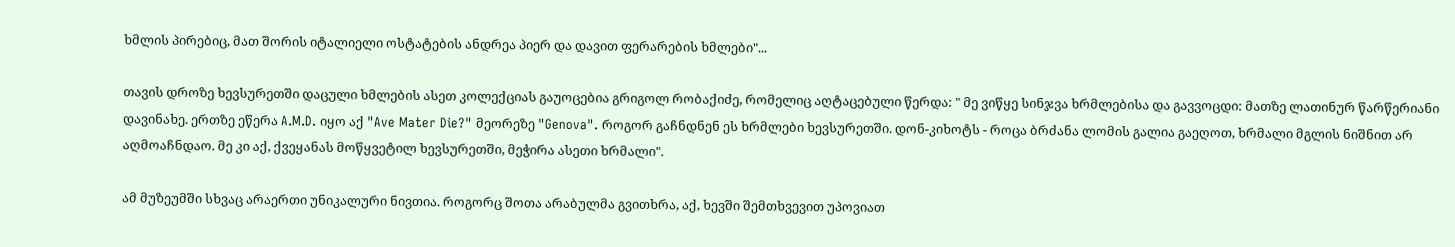ხმლის პირებიც, მათ შორის იტალიელი ოსტატების ანდრეა პიერ და დავით ფერარების ხმლები"...

თავის დროზე ხევსურეთში დაცული ხმლების ასეთ კოლექციას გაუოცებია გრიგოლ რობაქიძე, რომელიც აღტაცებული წერდა: " მე ვიწყე სინჯვა ხრმლებისა და გავვოცდი: მათზე ლათინურ წარწერიანი დავინახე. ერთზე ეწერა A.M.D. იყო აქ "Ave Mater Die?" მეორეზე "Genova". როგორ გაჩნდნენ ეს ხრმლები ხევსურეთში. დონ-კიხოტს - როცა ბრძანა ლომის გალია გაეღოთ, ხრმალი მგლის ნიშნით არ აღმოაჩნდაო. მე კი აქ, ქვეყანას მოწყვეტილ ხევსურეთში, მეჭირა ასეთი ხრმალი".

ამ მუზეუმში სხვაც არაერთი უნიკალური ნივთია. როგორც შოთა არაბულმა გვითხრა, აქ, ხევში შემთხვევით უპოვიათ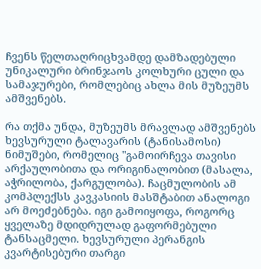ჩვენს წელთაღრიცხვამდე დამზადებული უნიკალური ბრინჯაოს კოლხური ცული და სამაჯურები, რომლებიც ახლა მის მუზეუმს ამშვენებს.

რა თქმა უნდა, მუზეუმს მრავლად ამშვენებს ხევსურული ტალავარის (ტანისამოსი) ნიმუშები, რომელიც "გამოირჩევა თავისი არქაულობითა და ორიგინალობით (მასალა, აჭრილობა, ქარგულობა). ჩაცმულობის ამ კომპლექსს კავკასიის მასშტაბით ანალოგი არ მოეძებნება. იგი გამოიყოფა, როგორც ყველაზე მდიდრულად გაფორმებული ტანსაცმელი. ხევსურული პერანგის კვარტისებური თარგი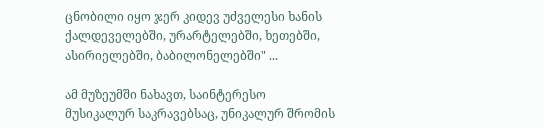ცნობილი იყო ჯერ კიდევ უძველესი ხანის ქალდეველებში, ურარტელებში, ხეთებში, ასირიელებში, ბაბილონელებში" ...

ამ მუზეუმში ნახავთ, საინტერესო მუსიკალურ საკრავებსაც, უნიკალურ შრომის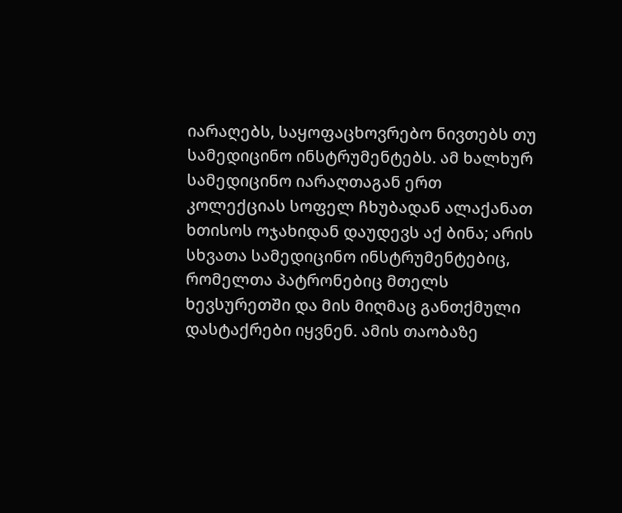იარაღებს, საყოფაცხოვრებო ნივთებს თუ სამედიცინო ინსტრუმენტებს. ამ ხალხურ სამედიცინო იარაღთაგან ერთ კოლექციას სოფელ ჩხუბადან ალაქანათ ხთისოს ოჯახიდან დაუდევს აქ ბინა; არის სხვათა სამედიცინო ინსტრუმენტებიც, რომელთა პატრონებიც მთელს ხევსურეთში და მის მიღმაც განთქმული დასტაქრები იყვნენ. ამის თაობაზე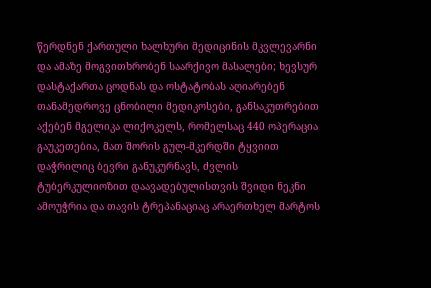წერდნენ ქართული ხალხური მედიცინის მკვლევარნი და ამაზე მოგვითხრობენ საარქივო მასალები; ხევსურ დასტაქართა ცოდნას და ოსტატობას აღიარებენ თანამედროვე ცნობილი მედიკოსები, განსაკუთრებით აქებენ მგელიკა ლიქოკელს, რომელსაც 440 ოპერაცია გაუკეთებია, მათ შორის გულ-მკერდში ტყვიით დაჭრილიც ბევრი განუკურნავს, ძვლის ტუბერკულიოზით დაავადებულისთვის შვიდი ნეკნი ამოუჭრია და თავის ტრეპანაციაც არაერთხელ მარტოს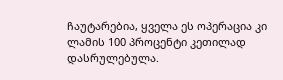ჩაუტარებია, ყველა ეს ოპერაცია კი ლამის 100 პროცენტი კეთილად დასრულებულა.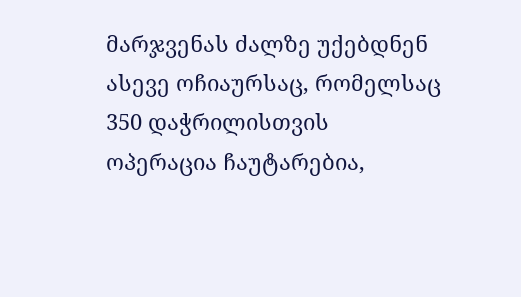მარჯვენას ძალზე უქებდნენ ასევე ოჩიაურსაც, რომელსაც 350 დაჭრილისთვის ოპერაცია ჩაუტარებია,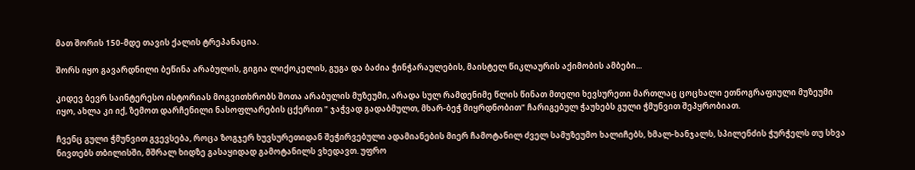მათ შორის 150-მდე თავის ქალის ტრეპანაცია.

შორს იყო გავარდნილი ბეწინა არაბულის, გიგია ლიქოკელის, გუგა და ბაძია ჭინჭარაულების, მაისტელ წიკლაურის აქიმობის ამბები...

კიდევ ბევრ საინტერესო ისტორიას მოგვითხრობს შოთა არაბულის მუზეუმი, არადა სულ რამდენიმე წლის წინათ მთელი ხევსურეთი მართლაც ცოცხალი ეთნოგრაფიული მუზეუმი იყო, ახლა კი იქ, ზემოთ დარჩენილი ნასოფლარების ცქერით " ჯაჭვად გადაბმულთ, მხარ-ბეჭ მიყრდნობით" ჩარიგებულ ჭაუხებს გული ჭმუნვით შეპყრობიათ.

ჩვენც გული ჭმუნვით გვევსება, როცა ზოგჯერ ხუვსურეთიდან შეჭირვებული ადამიანების მიერ ჩამოტანილ ძველ სამუზეუმო ხალიჩებს, ხმალ-ხანჯალს, სპილენძის ჭურჭელს თუ სხვა ნივთებს თბილისში, მშრალ ხიდზე გასაყიდად გამოტანილს ვხედავთ. უფრო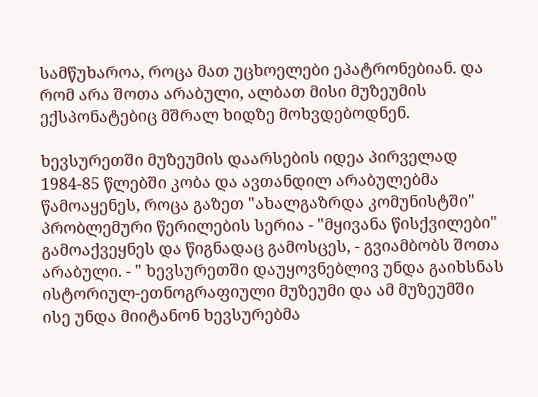სამწუხაროა, როცა მათ უცხოელები ეპატრონებიან. და რომ არა შოთა არაბული, ალბათ მისი მუზეუმის ექსპონატებიც მშრალ ხიდზე მოხვდებოდნენ.

ხევსურეთში მუზეუმის დაარსების იდეა პირველად 1984-85 წლებში კობა და ავთანდილ არაბულებმა წამოაყენეს, როცა გაზეთ "ახალგაზრდა კომუნისტში" პრობლემური წერილების სერია - "მყივანა წისქვილები" გამოაქვეყნეს და წიგნადაც გამოსცეს, - გვიამბობს შოთა არაბული. - " ხევსურეთში დაუყოვნებლივ უნდა გაიხსნას ისტორიულ-ეთნოგრაფიული მუზეუმი და ამ მუზეუმში ისე უნდა მიიტანონ ხევსურებმა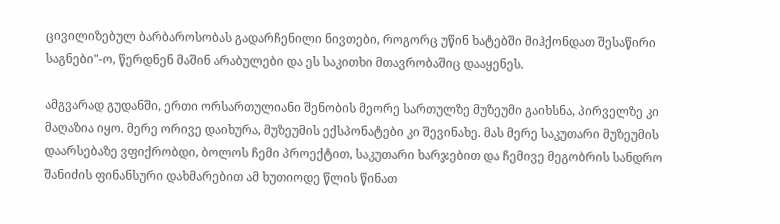ცივილიზებულ ბარბაროსობას გადარჩენილი ნივთები, როგორც უწინ ხატებში მიჰქონდათ შესაწირი საგნები"-ო, წერდნენ მაშინ არაბულები და ეს საკითხი მთავრობაშიც დააყენეს.

ამგვარად გუდანში, ერთი ორსართულიანი შენობის მეორე სართულზე მუზეუმი გაიხსნა, პირველზე კი მაღაზია იყო. მერე ორივე დაიხურა, მუზეუმის ექსპონატები კი შევინახე. მას მერე საკუთარი მუზეუმის დაარსებაზე ვფიქრობდი, ბოლოს ჩემი პროექტით, საკუთარი ხარჯებით და ჩემივე მეგობრის სანდრო შანიძის ფინანსური დახმარებით ამ ხუთიოდე წლის წინათ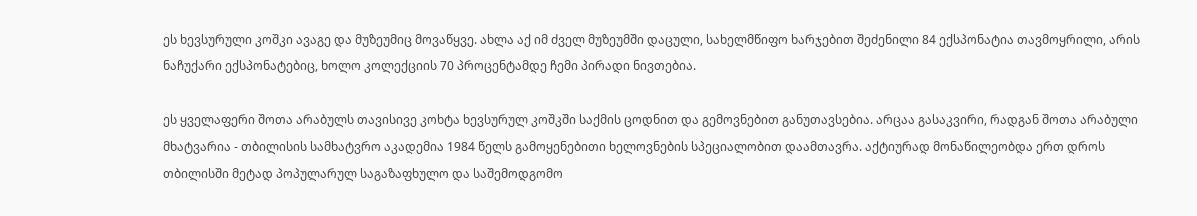ეს ხევსურული კოშკი ავაგე და მუზეუმიც მოვაწყვე. ახლა აქ იმ ძველ მუზეუმში დაცული, სახელმწიფო ხარჯებით შეძენილი 84 ექსპონატია თავმოყრილი, არის ნაჩუქარი ექსპონატებიც, ხოლო კოლექციის 70 პროცენტამდე ჩემი პირადი ნივთებია.

ეს ყველაფერი შოთა არაბულს თავისივე კოხტა ხევსურულ კოშკში საქმის ცოდნით და გემოვნებით განუთავსებია. არცაა გასაკვირი, რადგან შოთა არაბული მხატვარია - თბილისის სამხატვრო აკადემია 1984 წელს გამოყენებითი ხელოვნების სპეციალობით დაამთავრა. აქტიურად მონაწილეობდა ერთ დროს თბილისში მეტად პოპულარულ საგაზაფხულო და საშემოდგომო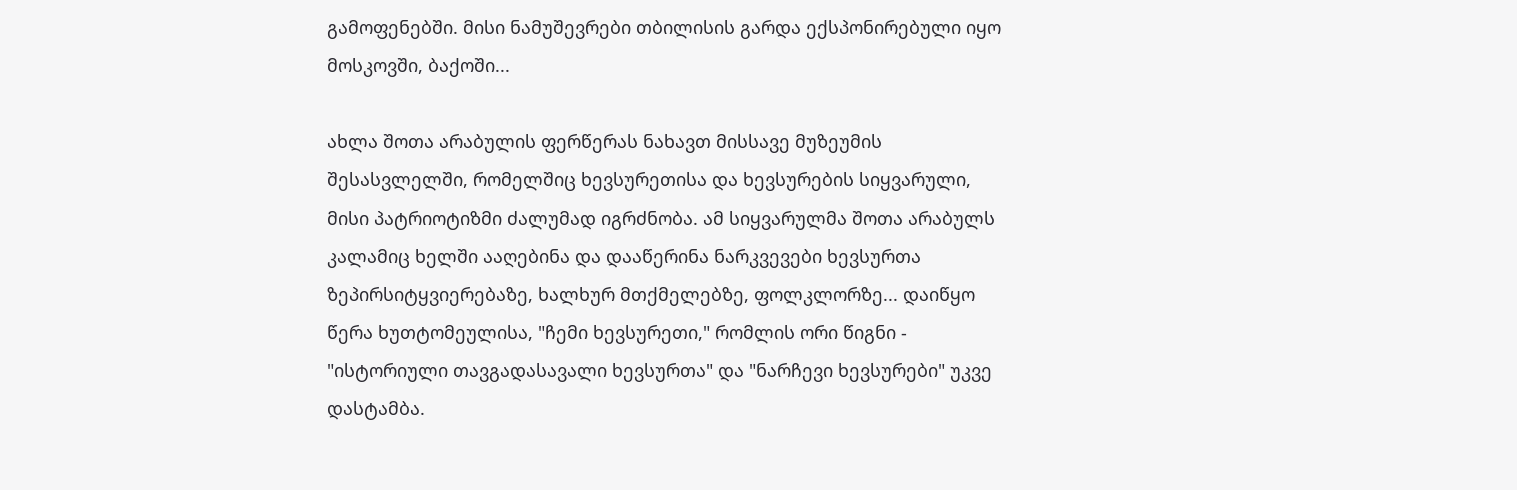გამოფენებში. მისი ნამუშევრები თბილისის გარდა ექსპონირებული იყო მოსკოვში, ბაქოში...

ახლა შოთა არაბულის ფერწერას ნახავთ მისსავე მუზეუმის შესასვლელში, რომელშიც ხევსურეთისა და ხევსურების სიყვარული, მისი პატრიოტიზმი ძალუმად იგრძნობა. ამ სიყვარულმა შოთა არაბულს კალამიც ხელში ააღებინა და დააწერინა ნარკვევები ხევსურთა ზეპირსიტყვიერებაზე, ხალხურ მთქმელებზე, ფოლკლორზე... დაიწყო წერა ხუთტომეულისა, "ჩემი ხევსურეთი," რომლის ორი წიგნი - "ისტორიული თავგადასავალი ხევსურთა" და "ნარჩევი ხევსურები" უკვე დასტამბა.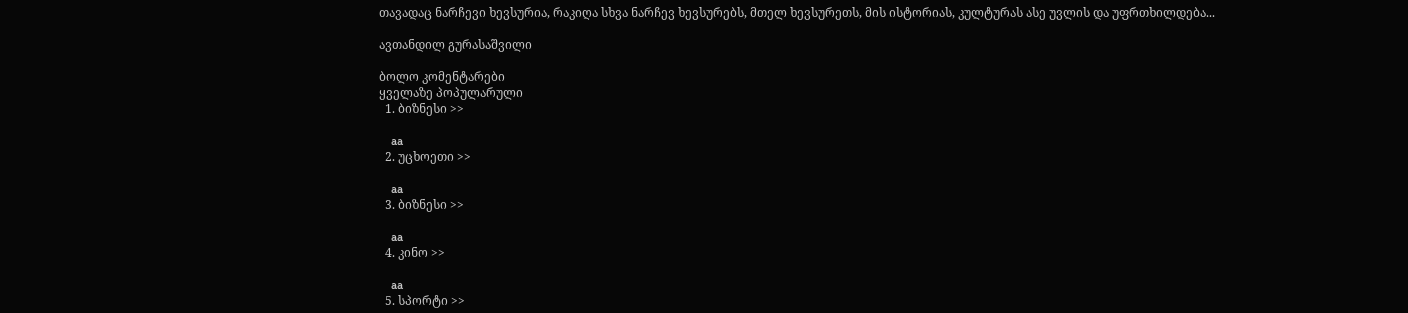თავადაც ნარჩევი ხევსურია, რაკიღა სხვა ნარჩევ ხევსურებს, მთელ ხევსურეთს, მის ისტორიას, კულტურას ასე უვლის და უფრთხილდება...

ავთანდილ გურასაშვილი

ბოლო კომენტარები
ყველაზე პოპულარული
  1. ბიზნესი >>

    aa
  2. უცხოეთი >>

    aa
  3. ბიზნესი >>

    aa
  4. კინო >>

    aa
  5. სპორტი >>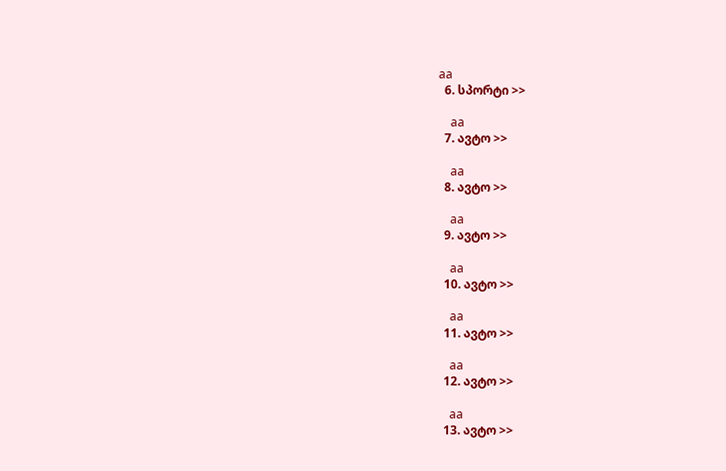aa
  6. სპორტი >>

    aa
  7. ავტო >>

    aa
  8. ავტო >>

    aa
  9. ავტო >>

    aa
  10. ავტო >>

    aa
  11. ავტო >>

    aa
  12. ავტო >>

    aa
  13. ავტო >>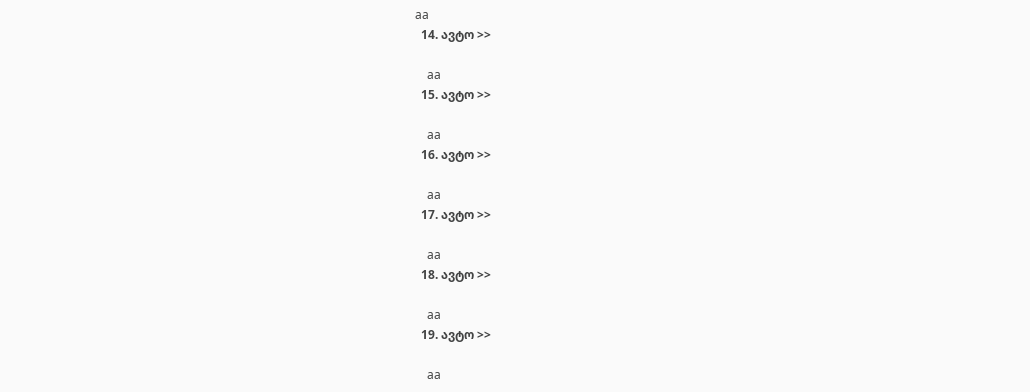aa
  14. ავტო >>

    aa
  15. ავტო >>

    aa
  16. ავტო >>

    aa
  17. ავტო >>

    aa
  18. ავტო >>

    aa
  19. ავტო >>

    aa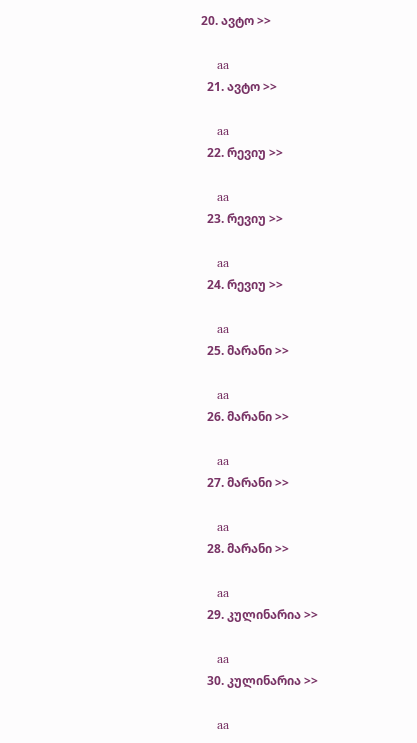20. ავტო >>

    aa
  21. ავტო >>

    aa
  22. რევიუ >>

    aa
  23. რევიუ >>

    aa
  24. რევიუ >>

    aa
  25. მარანი >>

    aa
  26. მარანი >>

    aa
  27. მარანი >>

    aa
  28. მარანი >>

    aa
  29. კულინარია >>

    aa
  30. კულინარია >>

    aa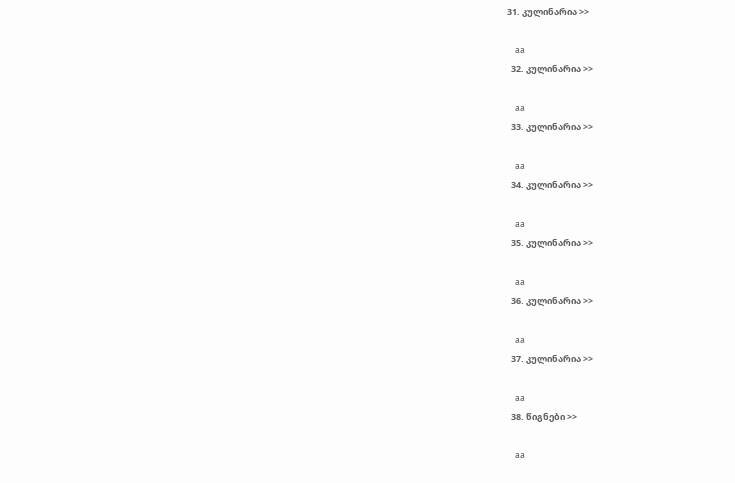31. კულინარია >>

    aa
  32. კულინარია >>

    aa
  33. კულინარია >>

    aa
  34. კულინარია >>

    aa
  35. კულინარია >>

    aa
  36. კულინარია >>

    aa
  37. კულინარია >>

    aa
  38. წიგნები >>

    aa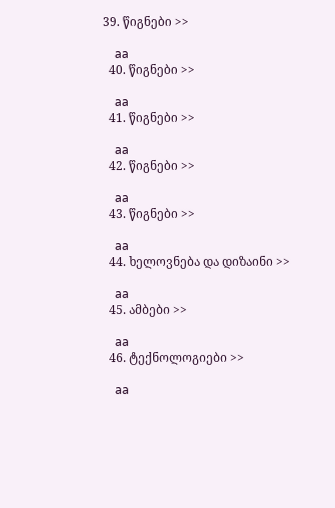39. წიგნები >>

    aa
  40. წიგნები >>

    aa
  41. წიგნები >>

    aa
  42. წიგნები >>

    aa
  43. წიგნები >>

    aa
  44. ხელოვნება და დიზაინი >>

    aa
  45. ამბები >>

    aa
  46. ტექნოლოგიები >>

    aa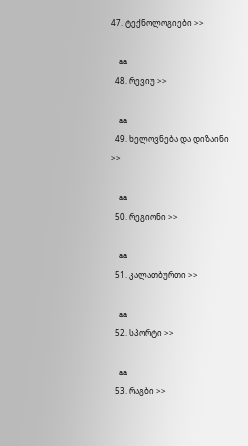47. ტექნოლოგიები >>

    aa
  48. რევიუ >>

    aa
  49. ხელოვნება და დიზაინი >>

    aa
  50. რეგიონი >>

    aa
  51. კალათბურთი >>

    aa
  52. სპორტი >>

    aa
  53. რაგბი >>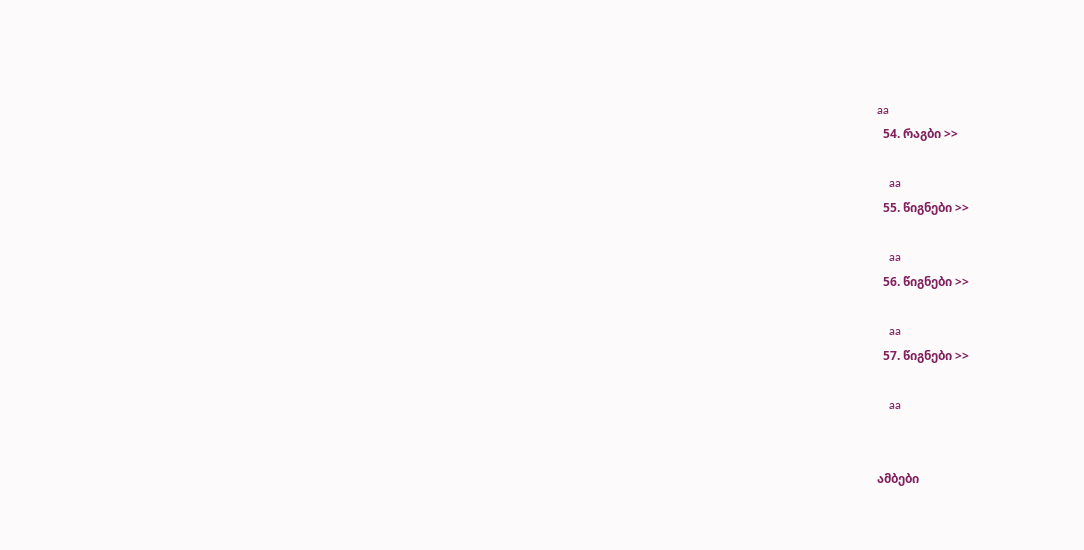aa
  54. რაგბი >>

    aa
  55. წიგნები >>

    aa
  56. წიგნები >>

    aa
  57. წიგნები >>

    aa


ამბები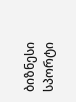ბიზნესი
სპორტი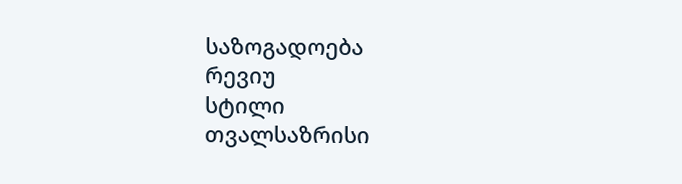საზოგადოება
რევიუ
სტილი
თვალსაზრისი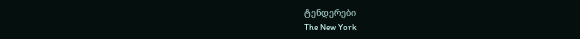ტენდერები
The New York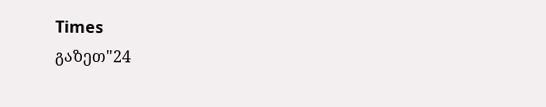Times
გაზეთ"24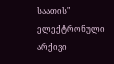საათის"
ელექტრონული არქივი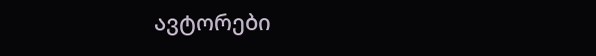ავტორები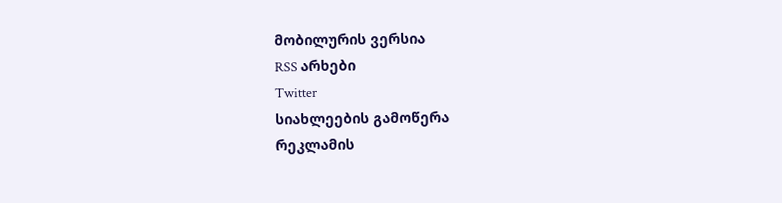მობილურის ვერსია
RSS არხები
Twitter
სიახლეების გამოწერა
რეკლამის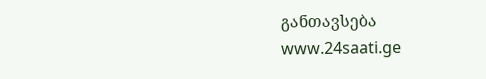განთავსება
www.24saati.ge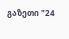გაზეთი "24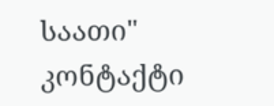საათი"
კონტაქტი